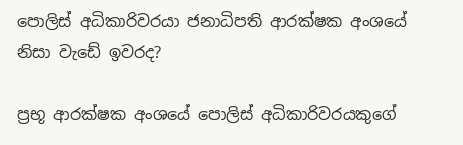පොලිස් අධිකාරිවරයා ජනාධිපති ආරක්ෂක අංශයේ නිසා වැඩේ ඉවරද?

ප්‍රභූ ආරක්ෂක අංශයේ පොලිස් අධිකාරිවරයකුගේ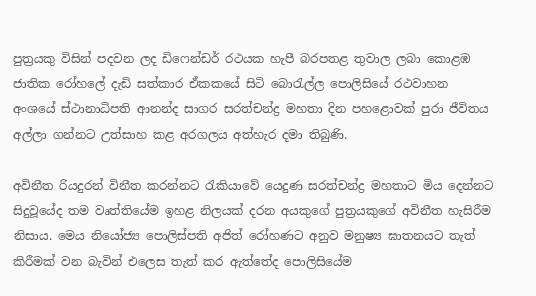පුත්‍රයකු විසින් පදවන ලද ඩිෆෙන්ඩර් රථයක හැපී බරපතළ තුවාල ලබා කොළඹ ජාතික රෝහලේ දැඩි සත්කාර ඒකකයේ සිටි බොරැල්ල පොලිසියේ රථවාහන අංශයේ ස්ථානාධිපති ආනන්ද සාගර සරත්චන්ද්‍ර මහතා දින පහළොවක් පුරා ජීවිතය අල්ලා ගන්නට උත්සාහ කළ අරගලය අත්හැර දමා තිබුණි.

අවිනීත රියදුරන් විනීත කරන්නට රැකියාවේ යෙදුණ සරත්චන්ද්‍ර මහතාට මිය දෙන්නට සිදුවූයේද තම වෘත්තියේම ඉහළ නිලයක් දරන අයකුගේ පුත්‍රයකුගේ අවිනීත හැසිරීම නිසාය. මෙය නියෝජ්‍ය පොලිස්පති අජිත් රෝහණට අනුව මනුෂ්‍ය ඝාතනයට තැත් කිරීමක් වන බැවින් එලෙස තැත් කර ඇත්තේද පොලිසියේම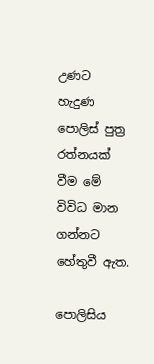උණට හැදුණ පොලිස් පුත්‍ර රත්නයක් වීම මේ විවිධ මාන ගන්නට හේතුවී ඇත.

පොලිසිය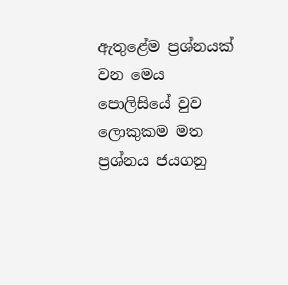ඇතුළේම ප්‍රශ්නයක් වන මෙය පොලිසියේ වුව ලොකුකම මත ප්‍රශ්නය ජයගනු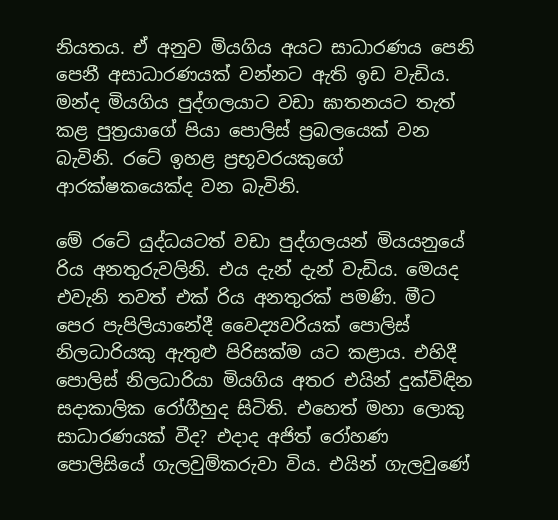නියතය. ඒ අනුව මියගිය අයට සාධාරණය පෙනි පෙනී අසාධාරණයක් වන්නට ඇති ඉඩ වැඩිය. මන්ද මියගිය පුද්ගලයාට වඩා ඝාතනයට තැත් කළ පුත්‍රයාගේ පියා පොලිස් ප්‍රබලයෙක් වන බැවිනි. රටේ ඉහළ ප්‍රභූවරයකුගේ ආරක්ෂකයෙක්ද වන බැවිනි.

මේ රටේ යුද්ධයටත් වඩා පුද්ගලයන් මියයනුයේ රිය අනතුරුවලිනි. එය දැන් දැන් වැඩිය. මෙයද එවැනි තවත් එක් රිය අනතුරක් පමණි. මීට පෙර පැපිලියානේදී වෛද්‍යවරියක් පොලිස් නිලධාරියකු ඇතුළු පිරිසක්ම යට කළාය. එහිදී පොලිස් නිලධාරියා මියගිය අතර එයින් දුක්විඳින සදාකාලික රෝගීහුද සිටිති. එහෙත් මහා ලොකු සාධාරණයක් වීද? එදාද අජිත් රෝහණ පොලිසියේ ගැලවුම්කරුවා විය. එයින් ගැලවුණේ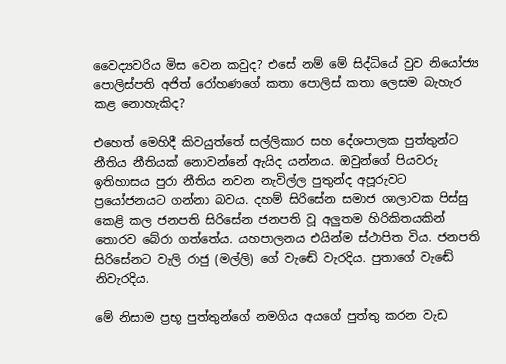වෛද්‍යවරිය මිස වෙන කවුද? එසේ නම් මේ සිද්ධියේ වුව නියෝජ්‍ය පොලිස්පති අජිත් රෝහණගේ කතා පොලිස් කතා ලෙසම බැහැර කළ නොහැකිද?

එහෙත් මෙහිදී කිවයුත්තේ සල්ලිකාර සහ දේශපාලක පුත්තුන්ට නීතිය නීතියක් නොවන්නේ ඇයිද යන්නය. ඔවුන්ගේ පියවරු ඉතිහාසය පුරා නීතිය නවන නැවිල්ල පුතුන්ද අපූරුවට ප්‍රයෝජනයට ගන්නා බවය. දහම් සිරිසේන සමාජ ශාලාවක පිස්සු කෙළි කල ජනපති සිරිසේන ජනපති වූ අලුතම හිරිකිතයකින් තොරව බේරා ගත්තේය. යහපාලනය එයින්ම ස්ථාපිත විය. ජනපති සිරිසේනට වැලි රාජු (මල්ලි) ගේ වැඬේ වැරදිය. පුතාගේ වැඬේ නිවැරදිය.

මේ නිසාම ප්‍රභූ පුත්තුන්ගේ නමගිය අයගේ පුත්තු කරන වැඩ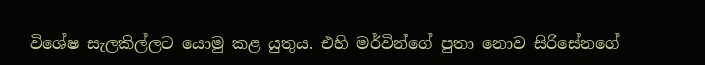විශේෂ සැලකිල්ලට යොමු කළ යුතුය. එහි මර්වින්ගේ පුතා නොව සිරිසේනගේ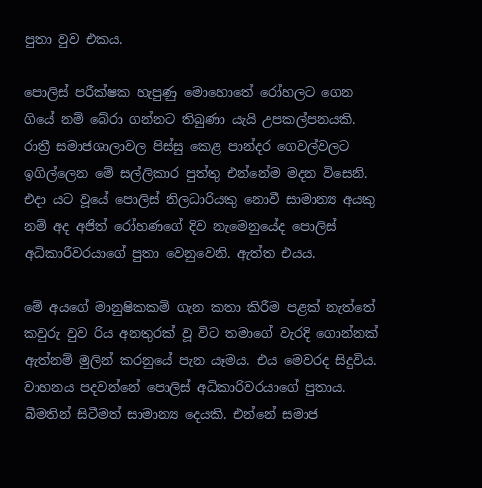පුතා වුව එකය.

පොලිස් පරීක්ෂක හැපුණු මොහොතේ රෝහලට ගෙන ගියේ නම් බේරා ගන්නට තිබුණා යැයි උපකල්පනයකි. රාත්‍රී සමාජශාලාවල පිස්සු කෙළ පාන්දර ගෙවල්වලට ඉගිල්ලෙන මේ සල්ලිකාර පුත්තු එන්නේම මදන විසෙනි. එදා යට වූයේ පොලිස් නිලධාරියකු නොවී සාමාන්‍ය අයකු නම් අද අජිත් රෝහණගේ දිව නැමෙනුයේද පොලිස් අධිකාරීවරයාගේ පුතා වෙනුවෙනි. ඇත්ත එයය.

මේ අයගේ මානුෂිකකම් ගැන කතා කිරීම පළක් නැත්තේ කවුරු වුව රිය අනතුරක් වූ විට තමාගේ වැරදි ගොන්නක් ඇත්නම් මුලින් කරනුයේ පැන යෑමය. එය මෙවරද සිදුවිය. වාහනය පදවන්නේ පොලිස් අධිකාරිවරයාගේ පුතාය. බීමතින් සිටීමත් සාමාන්‍ය දෙයකි. එන්නේ සමාජ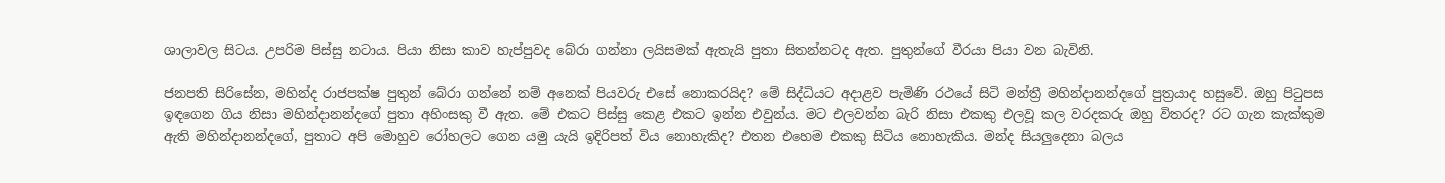ශාලාවල සිටය. උපරිම පිස්සු නටාය. පියා නිසා කාව හැප්පුවද බේරා ගන්නා ලයිසමක් ඇතැයි පුතා සිතන්නටද ඇත. පුතුන්ගේ වීරයා පියා වන බැවිනි.

ජනපති සිරිසේන, මහින්ද රාජපක්ෂ පුතුන් බේරා ගන්නේ නම් අනෙක් පියවරු එසේ නොකරයිද? මේ සිද්ධියට අදාළව පැමිණි රථයේ සිටි මන්ත්‍රී මහින්දානන්දගේ පුත්‍රයාද හසුවේ. ඔහු පිටුපස ඉඳගෙන ගිය නිසා මහින්දානන්දගේ පුතා අහිංසකු වී ඇත. මේ එකට පිස්සු කෙළ එකට ඉන්න එවුන්ය. මට එලවන්න බැරි නිසා එකකු එලවූ කල වරදකරු ඔහු විතරද? රට ගැන කැක්කුම ඇති මහින්දානන්දගේ, පුතාට අපි මොහුව රෝහලට ගෙන යමු යැයි ඉදිරිපත් විය නොහැකිද? එතන එහෙම එකකු සිටිය නොහැකිය. මන්ද සියලුදෙනා බලය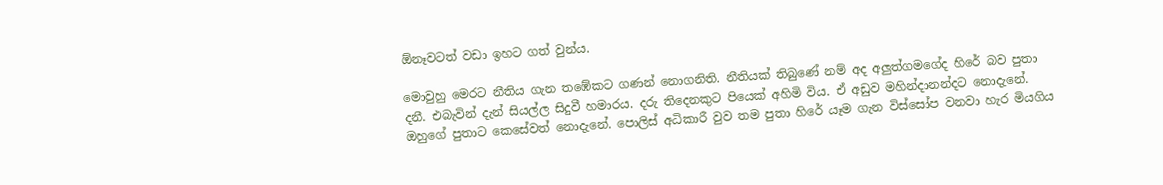ඕනෑවටත් වඩා ඉහට ගත් වුන්ය.

මොවුහු මෙරට නීතිය ගැන තඹේකට ගණන් නොගනිති. නීතියක් තිබුණේ නම් අද අලුත්ගමගේද හිරේ බව පුතා දනී. එබැවින් දැන් සියල්ල සිදුවී හමාරය. දරු තිදෙනකුට පියෙක් අහිමි විය. ඒ අඩුව මහින්දානන්දට නොදැනේ. ඔහුගේ පුතාට කෙසේවත් නොදැනේ. පොලිස් අධිකාරී වුව තම පුතා හිරේ යෑම ගැන විස්සෝප වනවා හැර මියගිය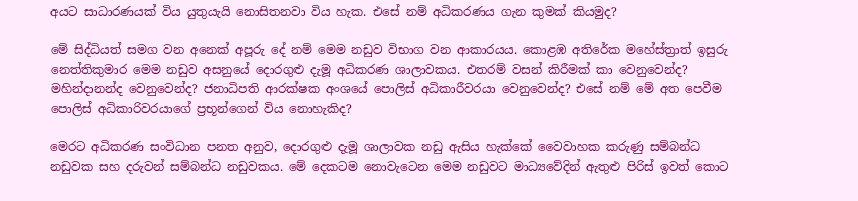අයට සාධාරණයක් විය යුතුයැයි නොසිතනවා විය හැක. එසේ නම් අධිකරණය ගැන කුමක් කියමුද?

මේ සිද්ධියත් සමග වන අනෙක් අපූරු දේ නම් මෙම නඩුව විභාග වන ආකාරයය. කොළඹ අතිරේක මහේස්ත්‍රාත් ඉසුරු නෙත්තිකුමාර මෙම නඩුව අසනුයේ දොරගුළු දැමූ අධිකරණ ශාලාවකය. එතරම් වසන් කිරීමක් කා වෙනුවෙන්ද? මහින්දානන්ද වෙනුවෙන්ද? ජනාධිපති ආරක්ෂක අංශයේ පොලිස් අධිකාරීවරයා වෙනුවෙන්ද? එසේ නම් මේ අත පෙවීම පොලිස් අධිකාරිවරයාගේ ප්‍රභූන්ගෙන් විය නොහැකිද?

මෙරට අධිකරණ සංවිධාන පනත අනුව, දොරගුළු දැමූ ශාලාවක නඩු ඇසිය හැක්කේ වෛවාහක කරුණු සම්බන්ධ නඩුවක සහ දරුවන් සම්බන්ධ නඩුවකය. මේ දෙකටම නොවැටෙන මෙම නඩුවට මාධ්‍යවේදින් ඇතුළු පිරිස් ඉවත් කොට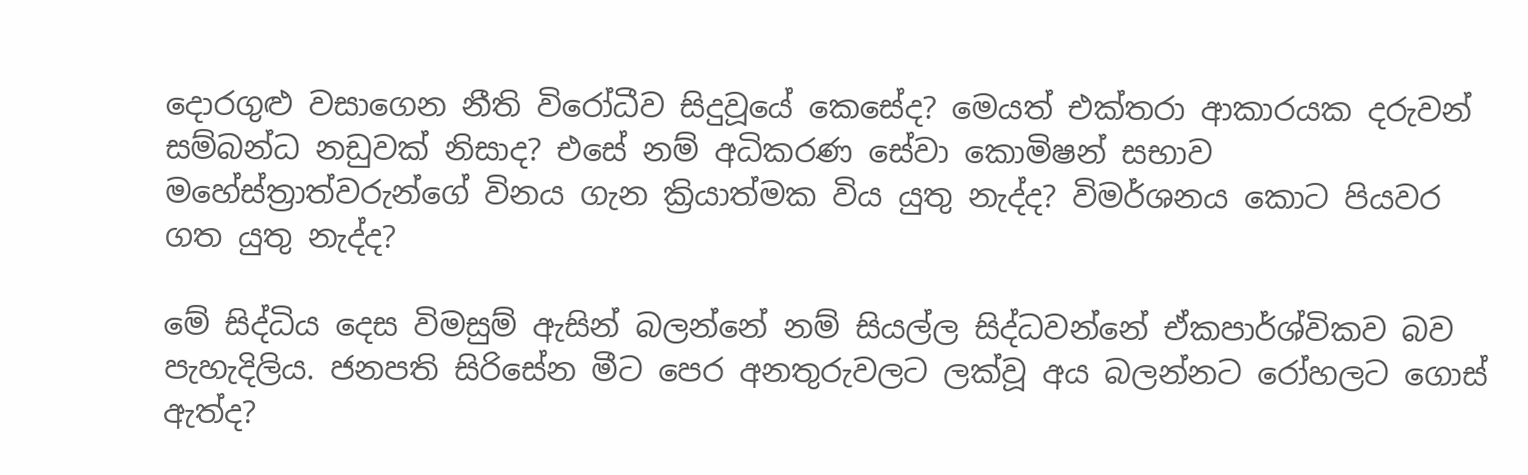දොරගුළු වසාගෙන නීති විරෝධීව සිදුවූයේ කෙසේද? මෙයත් එක්තරා ආකාරයක දරුවන් සම්බන්ධ නඩුවක් නිසාද? එසේ නම් අධිකරණ සේවා කොමිෂන් සභාව මහේස්ත්‍රාත්වරුන්ගේ විනය ගැන ක්‍රියාත්මක විය යුතු නැද්ද? විමර්ශනය කොට පියවර ගත යුතු නැද්ද?

මේ සිද්ධිය දෙස විමසුම් ඇසින් බලන්නේ නම් සියල්ල සිද්ධවන්නේ ඒකපාර්ශ්විකව බව පැහැදිලිය. ජනපති සිරිසේන මීට පෙර අනතුරුවලට ලක්වූ අය බලන්නට රෝහලට ගොස් ඇත්ද?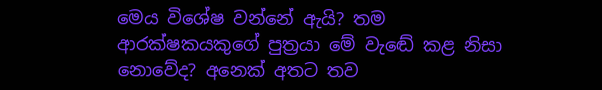මෙය විශේෂ වන්නේ ඇයි? තම ආරක්ෂකයකුගේ පුත්‍රයා මේ වැඬේ කළ නිසා නොවේද? අනෙක් අතට තව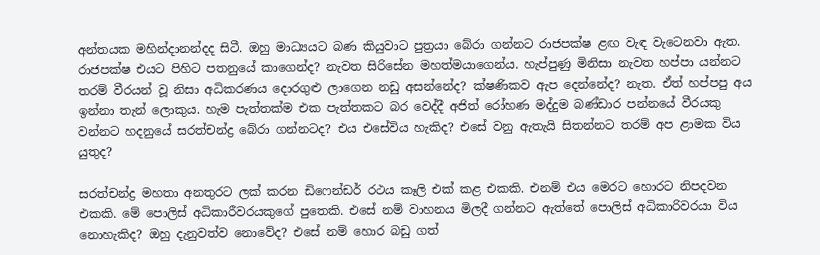අන්තයක මහින්දානන්දද සිටී. ඔහු මාධ්‍යයට බණ කියුවාට පුත්‍රයා බේරා ගන්නට රාජපක්ෂ ළඟ වැඳ වැටෙනවා ඇත. රාජපක්ෂ එයට පිහිට පතනුයේ කාගෙන්ද? නැවත සිරිසේන මහත්මයාගෙන්ය. හැප්පුණු මිනිසා නැවත හප්පා යන්නට තරම් වීරයන් වූ නිසා අධිකරණය දොරගුළු ලාගෙන නඩු අසන්නේද? ක්ෂණිකව ඇප දෙන්නේද? නැත. ඒත් හප්පපු අය ඉන්නා තැන් ලොකුය. හැම පැත්තක්ම එක පැත්තකට බර වෙද්දී අජිත් රෝහණ මද්දුම බණ්ඩාර පන්නයේ වීරයකු වන්නට හදනුයේ සරත්චන්ද්‍ර බේරා ගන්නටද? එය එසේවිය හැකිද? එසේ වනු ඇතැයි සිතන්නට තරම් අප ළාමක විය යුතුද?

සරත්චන්ද්‍ර මහතා අනතුරට ලක් කරන ඩිෆෙන්ඩර් රථය කෑලි එක් කළ එකකි. එනම් එය මෙරට හොරට නිපදවන එකකි. මේ පොලිස් අධිකාරීවරයකුගේ පුතෙකි. එසේ නම් වාහනය මිලදී ගන්නට ඇත්තේ පොලිස් අධිකාරිවරයා විය නොහැකිද? ඔහු දැනුවත්ව නොවේද? එසේ නම් හොර බඩු ගත්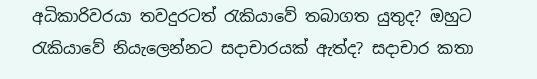අධිකාරිවරයා තවදුරටත් රැකියාවේ තබාගත යුතුද? ඔහුට රැකියාවේ නියැලෙන්නට සදාචාරයක් ඇත්ද? සදාචාර කතා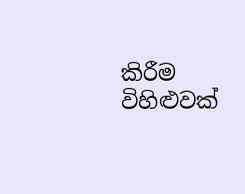කිරීම විහිළුවක්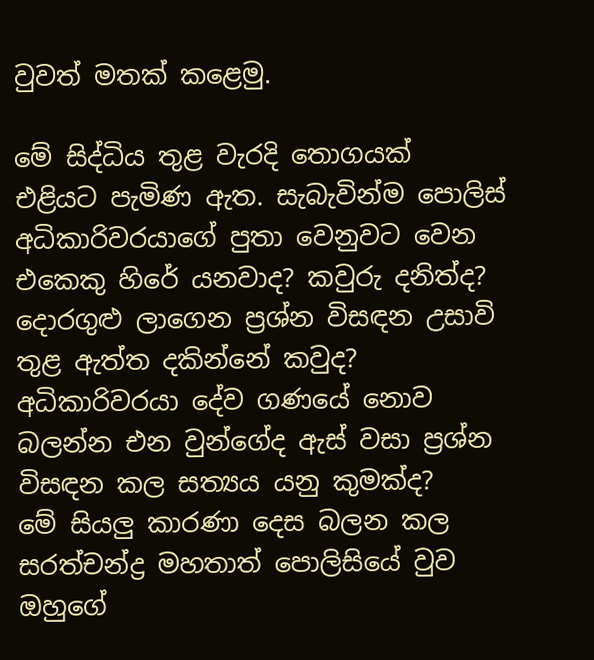වුවත් මතක් කළෙමු.

මේ සිද්ධිය තුළ වැරදි තොගයක් එළියට පැමිණ ඇත. සැබැවින්ම පොලිස් අධිකාරිවරයාගේ පුතා වෙනුවට වෙන එකෙකු හිරේ යනවාද? කවුරු දනිත්ද? දොරගුළු ලාගෙන ප්‍රශ්න විසඳන උසාවි තුළ ඇත්ත දකින්නේ කවුද? අධිකාරිවරයා දේව ගණයේ නොව බලන්න එන වුන්ගේද ඇස් වසා ප්‍රශ්න විසඳන කල සත්‍යය යනු කුමක්ද?
මේ සියලු කාරණා දෙස බලන කල සරත්චන්ද්‍ර මහතාත් පොලිසියේ වුව ඔහුගේ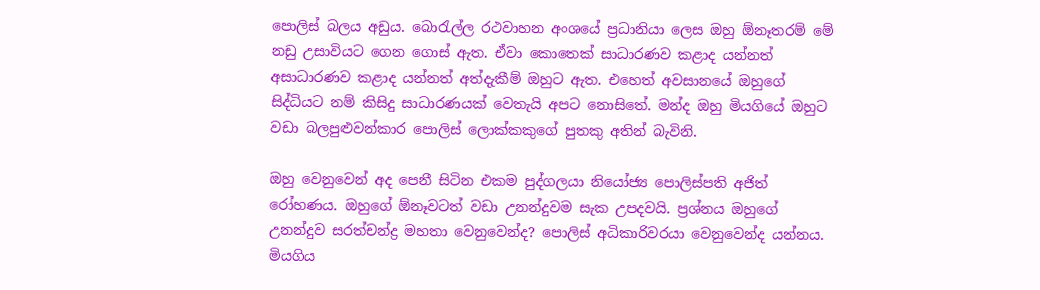පොලිස් බලය අඩුය. බොරැල්ල රථවාහන අංශයේ ප්‍රධානියා ලෙස ඔහු ඕනෑතරම් මේ නඩු උසාවියට ගෙන ගොස් ඇත. ඒවා කොතෙක් සාධාරණව කළාද යන්නත් අසාධාරණව කළාද යන්නත් අත්දැකීම් ඔහුට ඇත. එහෙත් අවසානයේ ඔහුගේ සිද්ධියට නම් කිසිදු සාධාරණයක් වෙතැයි අපට නොසිතේ. මන්ද ඔහු මියගියේ ඔහුට වඩා බලපුළුවන්කාර පොලිස් ලොක්කකුගේ පුතකු අතින් බැවිනි.

ඔහු වෙනුවෙන් අද පෙනී සිටින එකම පුද්ගලයා නියෝජ්‍ය පොලිස්පති අජිත් රෝහණය. ඔහුගේ ඕනෑවටත් වඩා උනන්දුවම සැක උපදවයි. ප්‍රශ්නය ඔහුගේ උනන්දුව සරත්චන්ද්‍ර මහතා වෙනුවෙන්ද? පොලිස් අධිකාරිවරයා වෙනුවෙන්ද යන්නය. මියගිය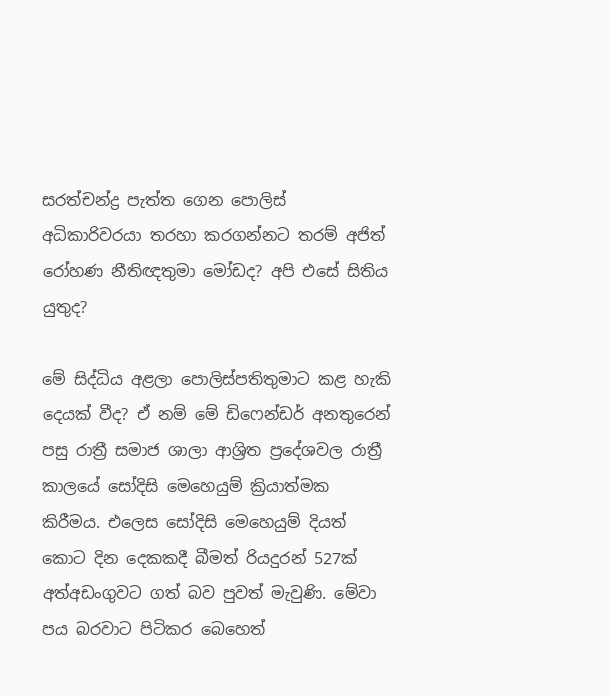සරත්චන්ද්‍ර පැත්ත ගෙන පොලිස් අධිකාරිවරයා තරහා කරගන්නට තරම් අජිත් රෝහණ නීතිඥතුමා මෝඩද? අපි එසේ සිතිය යුතුද?

මේ සිද්ධිය අළලා පොලිස්පතිතුමාට කළ හැකි දෙයක් වීද? ඒ නම් මේ ඩිෆෙන්ඩර් අනතුරෙන් පසු රාත්‍රී සමාජ ශාලා ආශ්‍රිත ප්‍රදේශවල රාත්‍රී කාලයේ සෝදිසි මෙහෙයුම් ක්‍රියාත්මක කිරීමය. එලෙස සෝදිසි මෙහෙයුම් දියත් කොට දින දෙකකදී බීමත් රියදුරන් 527ක් අත්අඩංගුවට ගත් බව පුවත් මැවුණි. මේවා පය බරවාට පිටිකර බෙහෙත්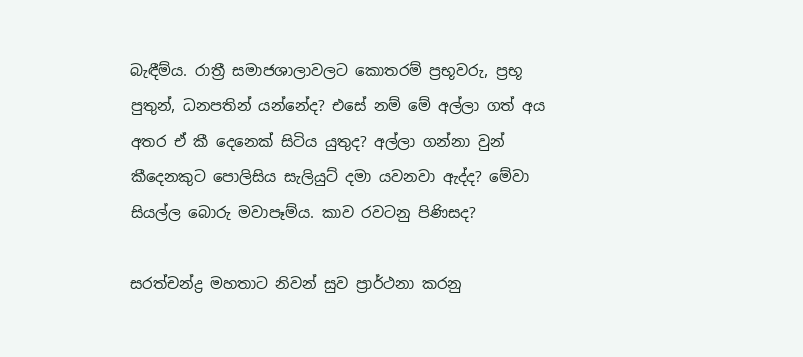බැඳීම්ය. රාත්‍රී සමාජශාලාවලට කොතරම් ප්‍රභූවරු, ප්‍රභූ පුතුන්, ධනපතින් යන්නේද? එසේ නම් මේ අල්ලා ගත් අය අතර ඒ කී දෙනෙක් සිටිය යුතුද? අල්ලා ගන්නා වුන් කීදෙනකුට පොලිසිය සැලියුට් දමා යවනවා ඇද්ද? මේවා සියල්ල බොරු මවාපෑම්ය. කාව රවටනු පිණිසද?

සරත්චන්ද්‍ර මහතාට නිවන් සුව ප්‍රාර්ථනා කරනු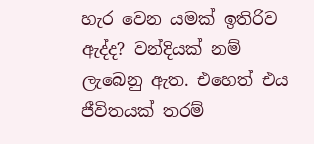හැර වෙන යමක් ඉතිරිව ඇද්ද? වන්දියක් නම් ලැබෙනු ඇත. එහෙත් එය ජීවිතයක් තරම්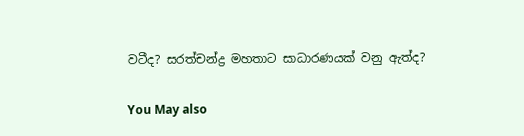වටීද? සරත්චන්ද්‍ර මහතාට සාධාරණයක් වනු ඇත්ද?

You May also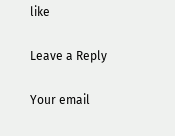like

Leave a Reply

Your email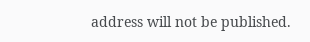address will not be published.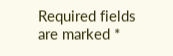Required fields are marked *